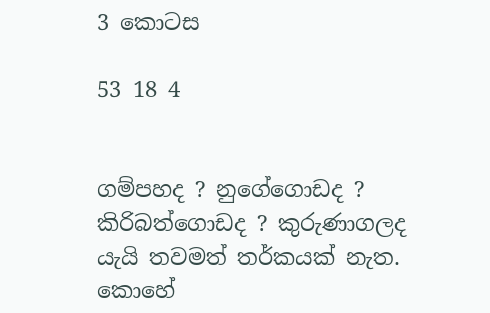3 කොටස

53 18 4


ගම්පහද ? නුගේගොඩද ? කිරිබත්ගොඩද ? කුරුණාගලද යැයි තවමත් තර්කයක් නැත. කොහේ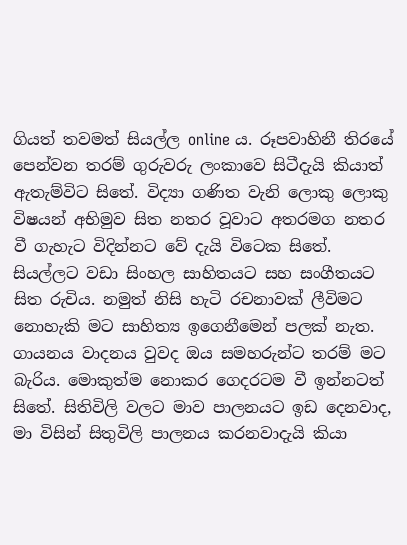ගියත් තවමත් සියල්ල online ය. රූපවාහිනී තිරයේ පෙන්වන තරම් ගුරුවරු ලංකාවෙ සිටීදැයි කියාත් ඇතැම්විට සිතේ. විද්‍යා ගණිත වැනි ලොකු ලොකු විෂයන් අභිමුව සිත නතර වූවාට අතරමග නතර වී ගැහැට විදින්නට වේ දැයි විටෙක සිතේ. සියල්ලට වඩා සිංහල සාහිතයට සහ සංගීතයට සිත රුචිය. නමුත් නිසි හැටි රචනාවක් ලීවිමට නොහැකි මට සාහිත්‍ය ඉගෙනීමෙන් පලක් නැත. ගායනය වාදනය වුවද ඔය සමහරුන්ට තරම් මට බැරිය. මොකුත්ම නොකර ගෙදරටම වී ඉන්නටත් සිතේ. සිතිවිලි වලට මාව පාලනයට ඉඩ දෙනවාද, මා විසින් සිතුවිලි පාලනය කරනවාදැයි කියා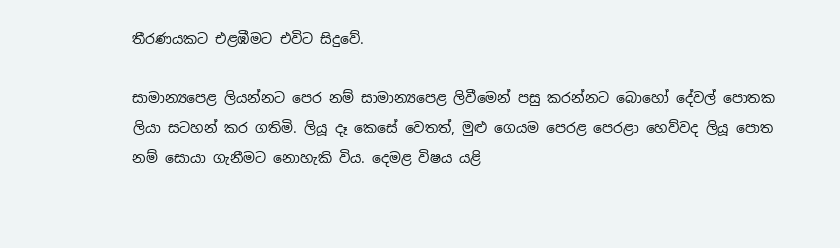තීරණයකට එළඹීමට එවිට සිදුවේ.

සාමාන්‍යපෙළ ලියන්නට පෙර නම් සාමාන්‍යපෙළ ලිවීමෙන් පසු කරන්නට බොහෝ දේවල් පොතක ලියා සටහන් කර ගතිමි. ලියූ දෑ කෙසේ වෙතත්, මුළු ගෙයම පෙරළ පෙරළා හෙව්වද ලියූ පොත නම් සොයා ගැනීමට නොහැකි විය. දෙමළ විෂය යළි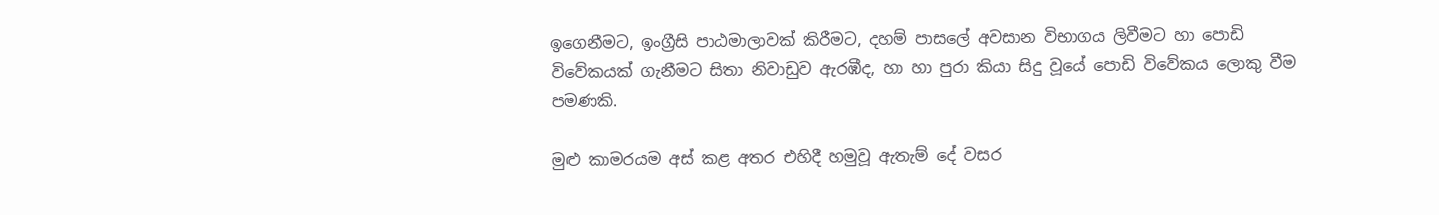ඉගෙනීමට, ඉංග්‍රීසි පාඨමාලාවක් කිරීමට, දහම් පාසලේ අවසාන විභාගය ලිවීමට හා පොඩි විවේකයක් ගැනීමට සිතා නිවාඩුව ඇරඹීද, හා හා පුරා කියා සිදු වූයේ පොඩි විවේකය ලොකු වීම පමණකි.

මුළු කාමරයම අස් කළ අතර එහිදී හමුවූ ඇතැම් දේ වසර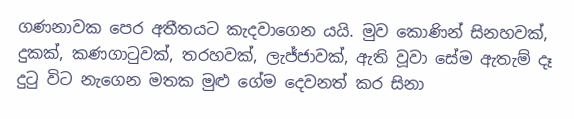ගණනාවක පෙර අතීතයට කැදවාගෙන යයි. මුව කොණින් සිනහවක්, දුකක්, කණගාටුවක්, තරහවක්, ලැජ්ජාවක්, ඇති වූවා සේම ඇතැම් දෑ දුටු විට නැගෙන මතක මුළු ගේම දෙවනත් කර සිනා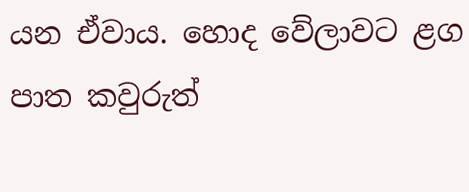යන ඒවාය. හොද වේලාවට ළග පාත කවුරුත්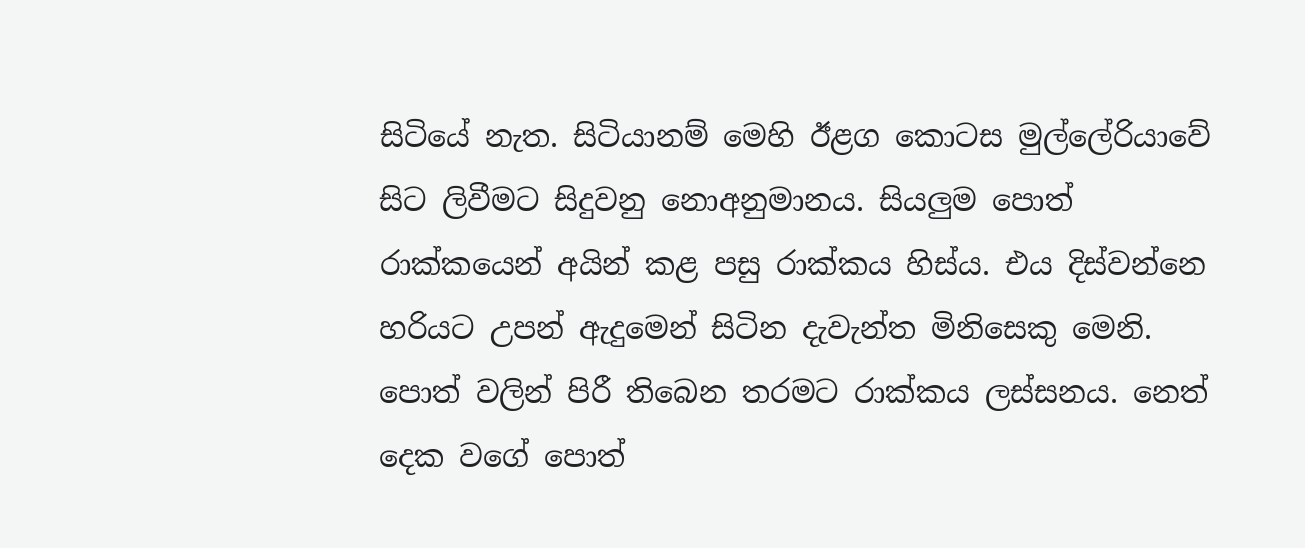සිටියේ නැත. සිටියානම් මෙහි ඊළග කොටස මුල්ලේරියාවේ සිට ලිවීමට සිදුවනු නොඅනුමානය. සියලුම පොත් රාක්කයෙන් අයින් කළ පසු රාක්කය හිස්ය. එය දිස්වන්නෙ හරියට උපන් ඇදුමෙන් සිටින දැවැන්ත මිනිසෙකු මෙනි. පොත් වලින් පිරී තිබෙන තරමට රාක්කය ලස්සනය. නෙත් දෙක වගේ පොත්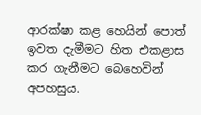ආරක්ෂා කළ හෙයින් පොත් ඉවත දැමීමට හිත එකළාස කර ගැනීමට බෙහෙවින් අපහසුය.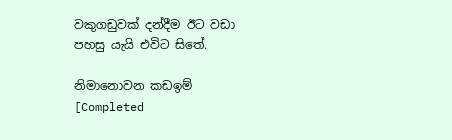වකුගඩුවක් දන්දීම ඊට වඩා පහසු යැයි එවිට සිතේ.

නිමානොවන කඩඉම් [Completed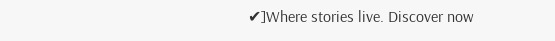✔]Where stories live. Discover now